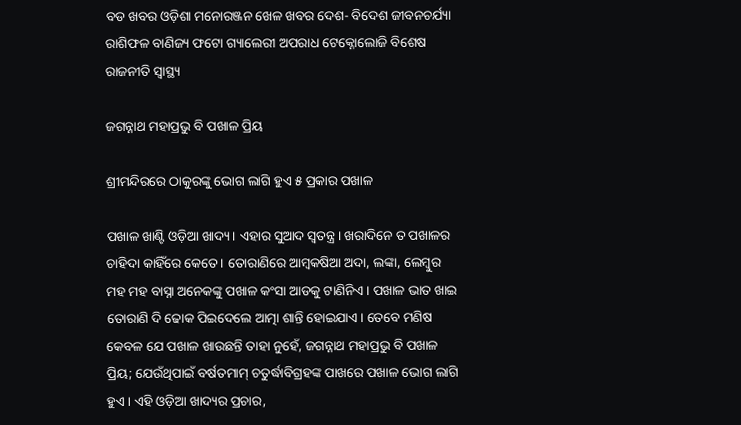ବଡ ଖବର ଓଡ଼ିଶା ମନୋରଞ୍ଜନ ଖେଳ ଖବର ଦେଶ- ବିଦେଶ ଜୀବନଚର୍ଯ୍ୟା ରାଶିଫଳ ବାଣିଜ୍ୟ ଫଟୋ ଗ୍ୟାଲେରୀ ଅପରାଧ ଟେକ୍ନୋଲୋଜି ବିଶେଷ ରାଜନୀତି ସ୍ଵାସ୍ଥ୍ୟ

ଜଗନ୍ନାଥ ମହାପ୍ରଭୁ ବି ପଖାଳ ପ୍ରିୟ

ଶ୍ରୀମନ୍ଦିରରେ ଠାକୁରଙ୍କୁ ଭୋଗ ଲାଗି ହୁଏ ୫ ପ୍ରକାର ପଖାଳ

ପଖାଳ ଖାଣ୍ଟି ଓଡ଼ିଆ ଖାଦ୍ୟ। ଏହାର ସୁଆଦ ସ୍ୱତନ୍ତ୍ର। ଖରାଦିନେ ତ ପଖାଳର ଚାହିଦା କାହିଁରେ କେତେ। ତୋରାଣିରେ ଆମ୍ବକଷିଆ ଅଦା, ଲଙ୍କା, ଲେମ୍ବୁର ମହ ମହ ବାସ୍ନା ଅନେକଙ୍କୁ ପଖାଳ କଂସା ଆଡକୁ ଟାଣିନିଏ। ପଖାଳ ଭାତ ଖାଇ ତୋରାଣି ଦି ଢୋକ ପିଇଦେଲେ ଆତ୍ମା ଶାନ୍ତି ହୋଇଯାଏ। ତେବେ ମଣିଷ କେବଳ ଯେ ପଖାଳ ଖାଉଛନ୍ତି ତାହା ନୁହେଁ, ଜଗନ୍ନାଥ ମହାପ୍ରଭୁ ବି ପଖାଳ ପ୍ରିୟ; ଯେଉଁଥିପାଇଁ ବର୍ଷତମାମ୍‍ ଚତୁର୍ଦ୍ଧାବିଗ୍ରହଙ୍କ ପାଖରେ ପଖାଳ ଭୋଗ ଲାଗି ହୁଏ। ଏହି ଓଡ଼ିଆ ଖାଦ୍ୟର ପ୍ରଚାର,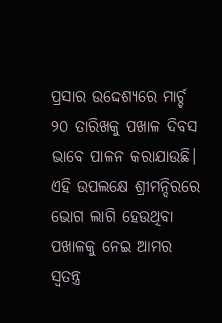ପ୍ରସାର ଉଦ୍ଦେଶ୍ୟରେ ମାର୍ଚ୍ଚ ୨୦ ତାରିଖକୁ ପଖାଳ ଦିବସ ଭାବେ ପାଳନ କରାଯାଉଛି। ଏହି ଉପଲକ୍ଷେ ଶ୍ରୀମନ୍ଦିରରେ ଭୋଗ ଲାଗି ହେଉଥିବା ପଖାଳକୁ ନେଇ ଆମର ସ୍ୱତନ୍ତ୍ର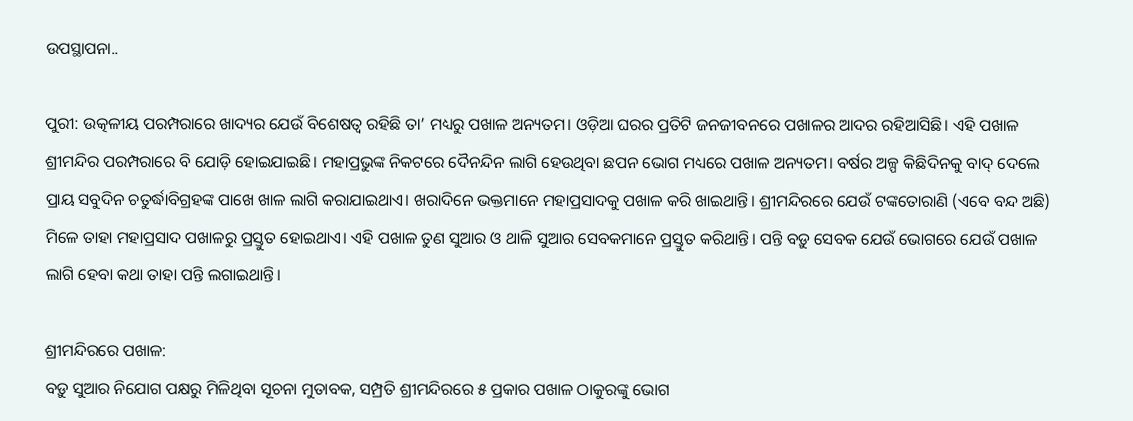ଉପସ୍ଥାପନା..

ପୁରୀ: ଉତ୍କଳୀୟ ପରମ୍ପରାରେ ଖାଦ୍ୟର ଯେଉଁ ବିଶେଷତ୍ୱ ରହିଛି ତା’ ମଧ୍ୟରୁ ପଖାଳ ଅନ୍ୟତମ। ଓଡ଼ିଆ ଘରର ପ୍ରତିଟି ଜନଜୀବନରେ ପଖାଳର ଆଦର ରହିଆସିଛି। ଏହି ପଖାଳ ଶ୍ରୀମନ୍ଦିର ପରମ୍ପରାରେ ବି ଯୋଡ଼ି ହୋଇଯାଇଛି। ମହାପ୍ରଭୁଙ୍କ ନିକଟରେ ଦୈନନ୍ଦିନ ଲାଗି ହେଉଥିବା ଛପନ ଭୋଗ ମଧ୍ୟରେ ପଖାଳ ଅନ୍ୟତମ। ବର୍ଷର ଅଳ୍ପ କିଛିଦିନକୁ ବାଦ୍‍ ଦେଲେ ପ୍ରାୟ ସବୁଦିନ ଚତୁର୍ଦ୍ଧାବିଗ୍ରହଙ୍କ ପାଖେ ଖାଳ ଲାଗି କରାଯାଇଥାଏ। ଖରାଦିନେ ଭକ୍ତମାନେ ମହାପ୍ରସାଦକୁ ପଖାଳ କରି ଖାଇଥାନ୍ତି। ଶ୍ରୀମନ୍ଦିରରେ ଯେଉଁ ଟଙ୍କତୋରାଣି (ଏବେ ବନ୍ଦ ଅଛି) ମିଳେ ତାହା ମହାପ୍ରସାଦ ପଖାଳରୁ ପ୍ରସ୍ତୁତ ହୋଇଥାଏ। ଏହି ପଖାଳ ତୁଣ ସୁଆର ଓ ଥାଳି ସୁଆର ସେବକମାନେ ପ୍ରସ୍ତୁତ କରିଥାନ୍ତି। ପନ୍ତି ବଡ଼ୁ ସେବକ ଯେଉଁ ଭୋଗରେ ଯେଉଁ ପଖାଳ ଲାଗି ହେବା କଥା ତାହା ପନ୍ତି ଲଗାଇଥାନ୍ତି।

ଶ୍ରୀମନ୍ଦିରରେ ପଖାଳ:
ବଡ଼ୁ ସୁଆର ନିଯୋଗ ପକ୍ଷରୁ ମିଳିଥିବା ସୂଚନା ମୁତାବକ, ସମ୍ପ୍ରତି ଶ୍ରୀମନ୍ଦିରରେ ୫ ପ୍ରକାର ପଖାଳ ଠାକୁରଙ୍କୁ ଭୋଗ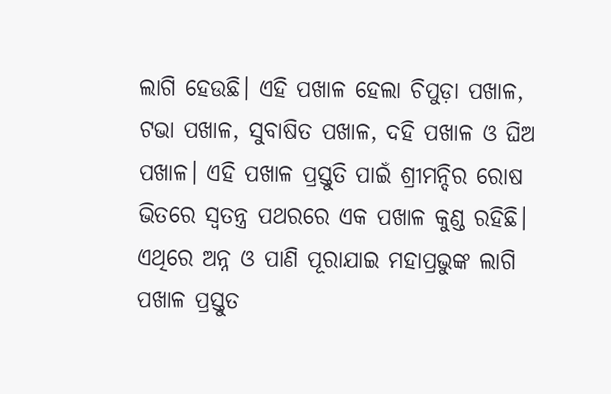ଲାଗି ହେଉଛି। ଏହି ପଖାଳ ହେଲା ଚିପୁଡ଼ା ପଖାଳ, ଟଭା ପଖାଳ, ସୁବାଷିତ ପଖାଳ, ଦହି ପଖାଳ ଓ ଘିଅ ପଖାଳ। ଏହି ପଖାଳ ପ୍ରସ୍ତୁତି ପାଇଁ ଶ୍ରୀମନ୍ଦିର ରୋଷ ଭିତରେ ସ୍ୱତନ୍ତ୍ର ପଥରରେ ଏକ ପଖାଳ କୁଣ୍ଡ ରହିଛି। ଏଥିରେ ଅନ୍ନ ଓ ପାଣି ପୂରାଯାଇ ମହାପ୍ରଭୁଙ୍କ ଲାଗି ପଖାଳ ପ୍ରସ୍ତୁତ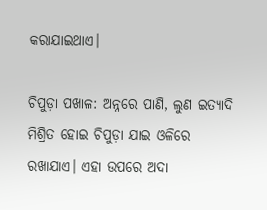କରାଯାଇଥାଏ।

ଚିପୁଡ଼ା ପଖାଳ: ଅନ୍ନରେ ପାଣି, ଲୁଣ ଇତ୍ୟାଦି ମିଶ୍ରିତ ହୋଇ ଚିପୁଡ଼ା ଯାଇ ଓଳିରେ ରଖାଯାଏ। ଏହା ଉପରେ ଅଦା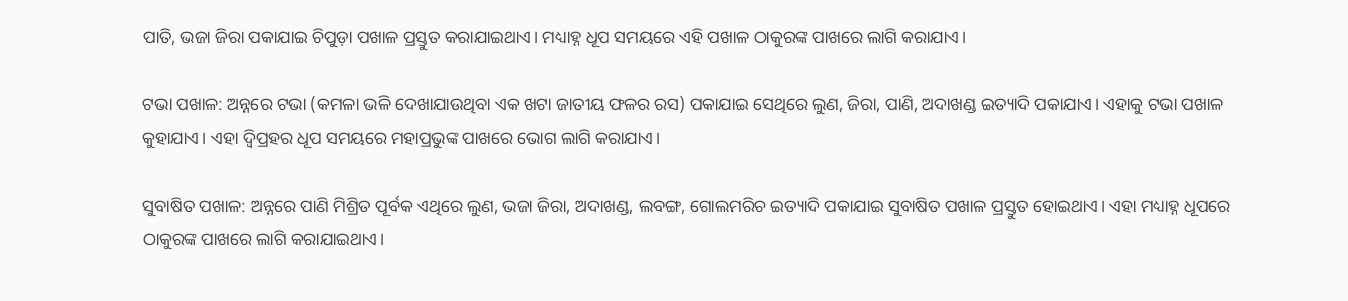ପାତି, ଭଜା ଜିରା ପକାଯାଇ ଚିପୁଡ଼ା ପଖାଳ ପ୍ରସ୍ତୁତ କରାଯାଇଥାଏ। ମଧ୍ୟାହ୍ନ ଧୂପ ସମୟରେ ଏହି ପଖାଳ ଠାକୁରଙ୍କ ପାଖରେ ଲାଗି କରାଯାଏ।

ଟଭା ପଖାଳ: ଅନ୍ନରେ ଟଭା (କମଳା ଭଳି ଦେଖାଯାଉଥିବା ଏକ ଖଟା ଜାତୀୟ ଫଳର ରସ) ପକାଯାଇ ସେଥିରେ ଲୁଣ, ଜିରା, ପାଣି, ଅଦାଖଣ୍ଡ ଇତ୍ୟାଦି ପକାଯାଏ। ଏହାକୁ ଟଭା ପଖାଳ କୁହାଯାଏ। ଏହା ଦ୍ୱିପ୍ରହର ଧୂପ ସମୟରେ ମହାପ୍ରଭୁଙ୍କ ପାଖରେ ଭୋଗ ଲାଗି କରାଯାଏ।

ସୁବାଷିତ ପଖାଳ: ଅନ୍ନରେ ପାଣି ମିଶ୍ରିତ ପୂର୍ବକ ଏଥିରେ ଲୁଣ, ଭଜା ଜିରା, ଅଦାଖଣ୍ଡ, ଲବଙ୍ଗ, ଗୋଲମରିଚ ଇତ୍ୟାଦି ପକାଯାଇ ସୁବାଷିତ ପଖାଳ ପ୍ରସ୍ତୁତ ହୋଇଥାଏ। ଏହା ମଧ୍ୟାହ୍ନ ଧୂପରେ ଠାକୁରଙ୍କ ପାଖରେ ଲାଗି କରାଯାଇଥାଏ।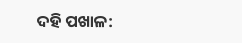ଦହି ପଖାଳ: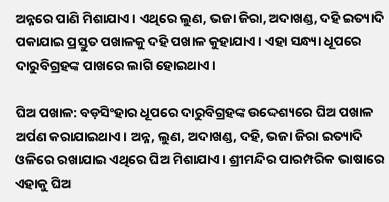ଅନ୍ନରେ ପାଣି ମିଶାଯାଏ। ଏଥିରେ ଲୁଣ, ଭଜା ଜିରା, ଅଦାଖଣ୍ଡ, ଦହି ଇତ୍ୟାଦି ପକାଯାଇ ପ୍ରସ୍ତୁତ ପଖାଳକୁ ଦହି ପଖାଳ କୁହାଯାଏ। ଏହା ସନ୍ଧ୍ୟା ଧୂପରେ ଦାରୁବିଗ୍ରହଙ୍କ ପାଖରେ ଲାଗି ହୋଇଥାଏ।

ଘିଅ ପଖାଳ: ବଡ଼ସିଂହାର ଧୂପରେ ଦାରୁବିଗ୍ରହଙ୍କ ଉଦ୍ଦେଶ୍ୟରେ ଘିଅ ପଖାଳ ଅର୍ପଣ କରାଯାଇଥାଏ। ଅନ୍ନ, ଲୁଣ, ଅଦାଖଣ୍ଡ, ଦହି, ଭଜା ଜିରା ଇତ୍ୟାଦି ଓଳିରେ ରଖାଯାଇ ଏଥିରେ ଘିଅ ମିଶାଯାଏ। ଶ୍ରୀମନ୍ଦିର ପାରମ୍ପରିକ ଭାଷାରେ ଏହାକୁ ଘିଅ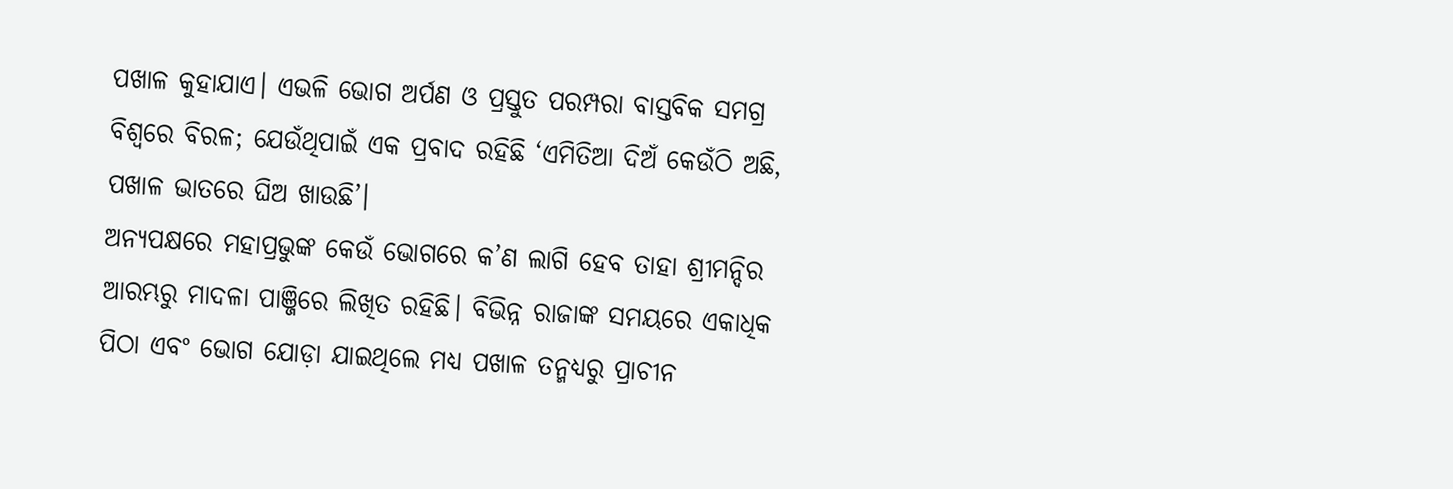ପଖାଳ କୁହାଯାଏ। ଏଭଳି ଭୋଗ ଅର୍ପଣ ଓ ପ୍ରସ୍ତୁତ ପରମ୍ପରା ବାସ୍ତବିକ ସମଗ୍ର ବିଶ୍ୱରେ ବିରଳ; ଯେଉଁଥିପାଇଁ ଏକ ପ୍ରବାଦ ରହିଛି ‘ଏମିତିଆ ଦିଅଁ କେଉଁଠି ଅଛି, ପଖାଳ ଭାତରେ ଘିଅ ଖାଉଛି’।
ଅନ୍ୟପକ୍ଷରେ ମହାପ୍ରଭୁଙ୍କ କେଉଁ ଭୋଗରେ କ’ଣ ଲାଗି ହେବ ତାହା ଶ୍ରୀମନ୍ଦିର ଆରମ୍ଭରୁ ମାଦଳା ପାଞ୍ଜିରେ ଲିଖିତ ରହିଛି। ବିଭିନ୍ନ ରାଜାଙ୍କ ସମୟରେ ଏକାଧିକ ପିଠା ଏବଂ ଭୋଗ ଯୋଡ଼ା ଯାଇଥିଲେ ମଧ୍ୟ ପଖାଳ ତନ୍ମଧ୍ୟରୁ ପ୍ରାଚୀନ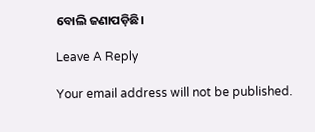ବୋଲି ଜଣାପଡ଼ିଛି।

Leave A Reply

Your email address will not be published.